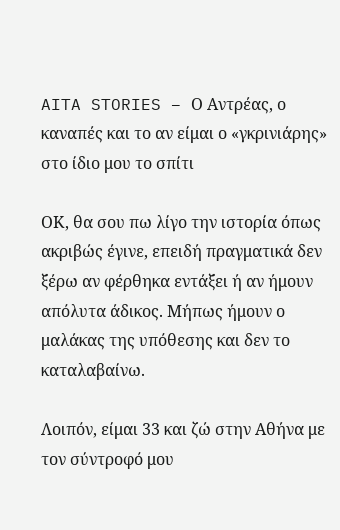AITA STORIES – Ο Αντρέας, ο καναπές και το αν είμαι ο «γκρινιάρης» στο ίδιο μου το σπίτι

ΟΚ, θα σου πω λίγο την ιστορία όπως ακριβώς έγινε, επειδή πραγματικά δεν ξέρω αν φέρθηκα εντάξει ή αν ήμουν απόλυτα άδικος. Μήπως ήμουν ο μαλάκας της υπόθεσης και δεν το καταλαβαίνω.

Λοιπόν, είμαι 33 και ζώ στην Αθήνα με τον σύντροφό μου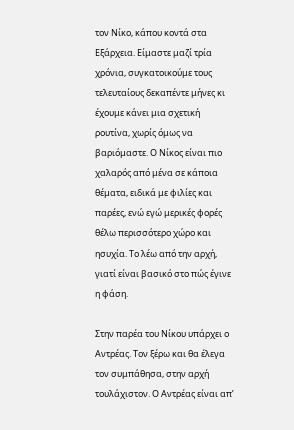τον Νίκο, κάπου κοντά στα Εξάρχεια. Είμαστε μαζί τρία χρόνια, συγκατοικούμε τους τελευταίους δεκαπέντε μήνες κι έχουμε κάνει μια σχετική ρουτίνα, χωρίς όμως να βαριόμαστε. Ο Νίκος είναι πιο χαλαρός από μένα σε κάποια θέματα, ειδικά με φιλίες και παρέες, ενώ εγώ μερικές φορές θέλω περισσότερο χώρο και ησυχία. Το λέω από την αρχή, γιατί είναι βασικό στο πώς έγινε η φάση.

Στην παρέα του Νίκου υπάρχει ο Αντρέας. Τον ξέρω και θα έλεγα τον συμπάθησα, στην αρχή τουλάχιστον. Ο Αντρέας είναι απ’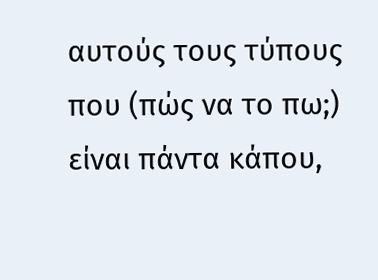αυτούς τους τύπους που (πώς να το πω;) είναι πάντα κάπου,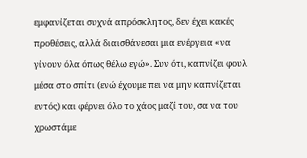εμφανίζεται συχνά απρόσκλητος, δεν έχει κακές προθέσεις, αλλά διαισθάνεσαι μια ενέργεια «να γίνουν όλα όπως θέλω εγώ». Συν ότι, καπνίζει φουλ μέσα στο σπίτι (ενώ έχουμε πει να μην καπνίζεται εντός) και φέρνει όλο το χάος μαζί του, σα να του χρωστάμε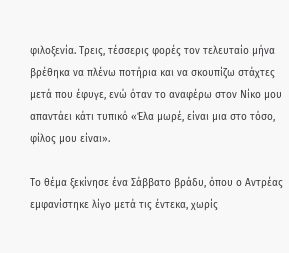φιλοξενία. Τρεις, τέσσερις φορές τον τελευταίο μήνα βρέθηκα να πλένω ποτήρια και να σκουπίζω στάχτες μετά που έφυγε, ενώ όταν το αναφέρω στον Νίκο μου απαντάει κάτι τυπικό «Έλα μωρέ, είναι μια στο τόσο, φίλος μου είναι».

Το θέμα ξεκίνησε ένα Σάββατο βράδυ, όπου ο Αντρέας εμφανίστηκε λίγο μετά τις έντεκα, χωρίς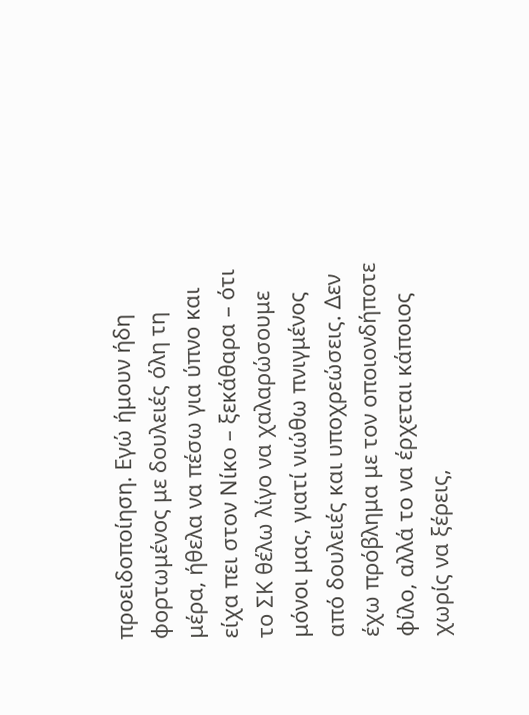προειδοποίηση. Εγώ ήμουν ήδη φορτωμένος με δουλειές όλη τη μέρα, ήθελα να πέσω για ύπνο και είχα πει στον Νίκο – ξεκάθαρα – ότι το ΣΚ θέλω λίγο να χαλαρώσουμε μόνοι μας, γιατί νιώθω πνιγμένος από δουλειές και υποχρεώσεις. Δεν έχω πρόβλημα με τον οποιονδήποτε φίλο, αλλά το να έρχεται κάποιος χωρίς να ξέρεις,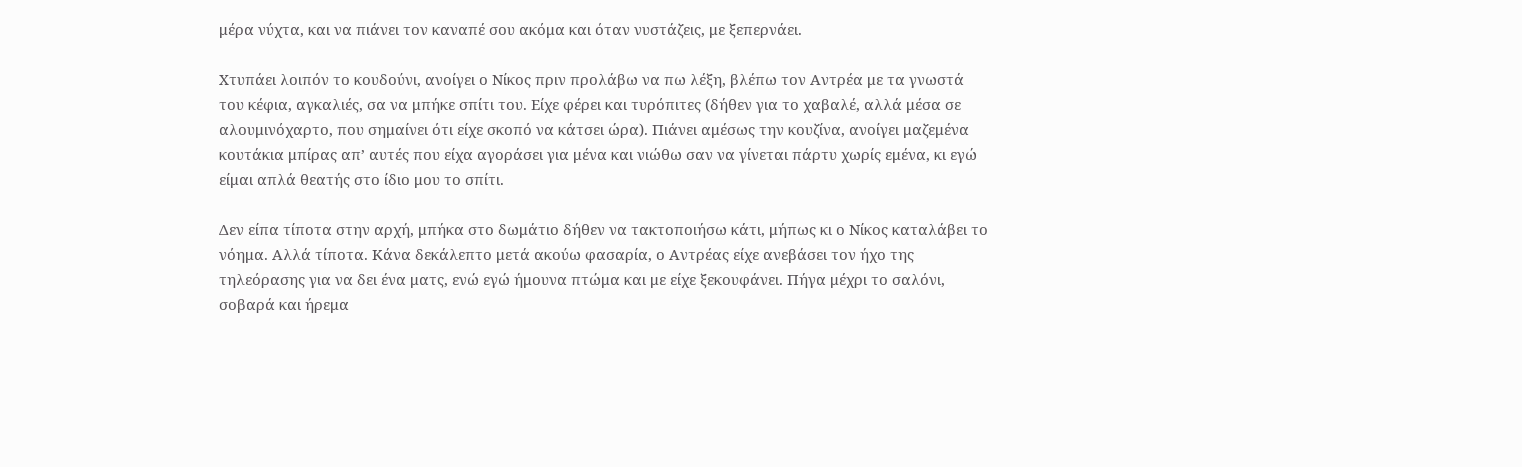μέρα νύχτα, και να πιάνει τον καναπέ σου ακόμα και όταν νυστάζεις, με ξεπερνάει.

Χτυπάει λοιπόν το κουδούνι, ανοίγει ο Νίκος πριν προλάβω να πω λέξη, βλέπω τον Αντρέα με τα γνωστά του κέφια, αγκαλιές, σα να μπήκε σπίτι του. Είχε φέρει και τυρόπιτες (δήθεν για το χαβαλέ, αλλά μέσα σε αλουμινόχαρτο, που σημαίνει ότι είχε σκοπό να κάτσει ώρα). Πιάνει αμέσως την κουζίνα, ανοίγει μαζεμένα κουτάκια μπίρας απ’ αυτές που είχα αγοράσει για μένα και νιώθω σαν να γίνεται πάρτυ χωρίς εμένα, κι εγώ είμαι απλά θεατής στο ίδιο μου το σπίτι.

Δεν είπα τίποτα στην αρχή, μπήκα στο δωμάτιο δήθεν να τακτοποιήσω κάτι, μήπως κι ο Νίκος καταλάβει το νόημα. Αλλά τίποτα. Κάνα δεκάλεπτο μετά ακούω φασαρία, ο Αντρέας είχε ανεβάσει τον ήχο της τηλεόρασης για να δει ένα ματς, ενώ εγώ ήμουνα πτώμα και με είχε ξεκουφάνει. Πήγα μέχρι το σαλόνι, σοβαρά και ήρεμα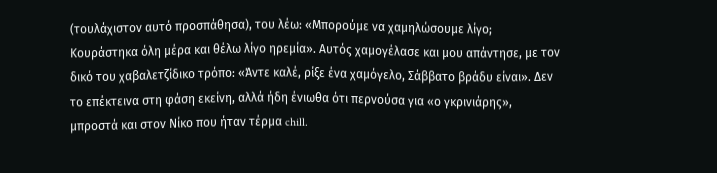(τουλάχιστον αυτό προσπάθησα), του λέω: «Μπορούμε να χαμηλώσουμε λίγο; Κουράστηκα όλη μέρα και θέλω λίγο ηρεμία». Αυτός χαμογέλασε και μου απάντησε, με τον δικό του χαβαλετζίδικο τρόπο: «Άντε καλέ, ρίξε ένα χαμόγελο, Σάββατο βράδυ είναι». Δεν το επέκτεινα στη φάση εκείνη, αλλά ήδη ένιωθα ότι περνούσα για «ο γκρινιάρης», μπροστά και στον Νίκο που ήταν τέρμα chill.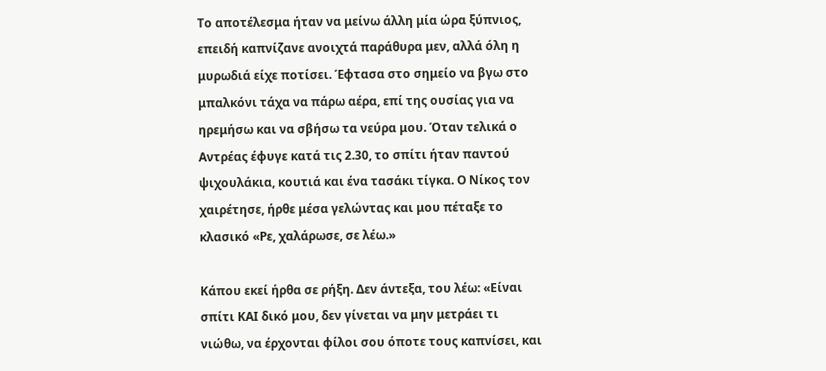Το αποτέλεσμα ήταν να μείνω άλλη μία ώρα ξύπνιος, επειδή καπνίζανε ανοιχτά παράθυρα μεν, αλλά όλη η μυρωδιά είχε ποτίσει. Έφτασα στο σημείο να βγω στο μπαλκόνι τάχα να πάρω αέρα, επί της ουσίας για να ηρεμήσω και να σβήσω τα νεύρα μου. Όταν τελικά ο Αντρέας έφυγε κατά τις 2.30, το σπίτι ήταν παντού ψιχουλάκια, κουτιά και ένα τασάκι τίγκα. Ο Νίκος τον χαιρέτησε, ήρθε μέσα γελώντας και μου πέταξε το κλασικό «Ρε, χαλάρωσε, σε λέω.»

Κάπου εκεί ήρθα σε ρήξη. Δεν άντεξα, του λέω: «Είναι σπίτι ΚΑΙ δικό μου, δεν γίνεται να μην μετράει τι νιώθω, να έρχονται φίλοι σου όποτε τους καπνίσει, και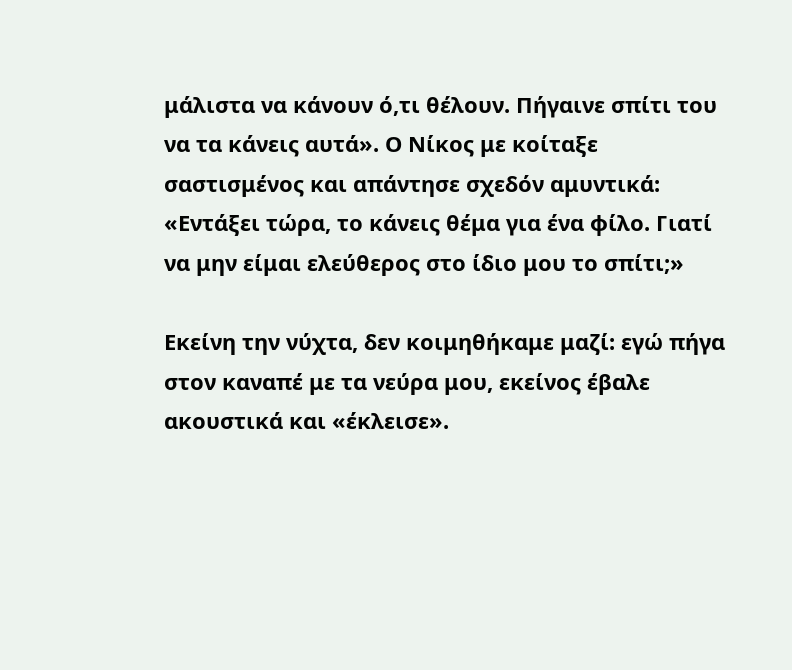μάλιστα να κάνουν ό,τι θέλουν. Πήγαινε σπίτι του να τα κάνεις αυτά». Ο Νίκος με κοίταξε σαστισμένος και απάντησε σχεδόν αμυντικά: «Εντάξει τώρα, το κάνεις θέμα για ένα φίλο. Γιατί να μην είμαι ελεύθερος στο ίδιο μου το σπίτι;»

Εκείνη την νύχτα, δεν κοιμηθήκαμε μαζί: εγώ πήγα στον καναπέ με τα νεύρα μου, εκείνος έβαλε ακουστικά και «έκλεισε».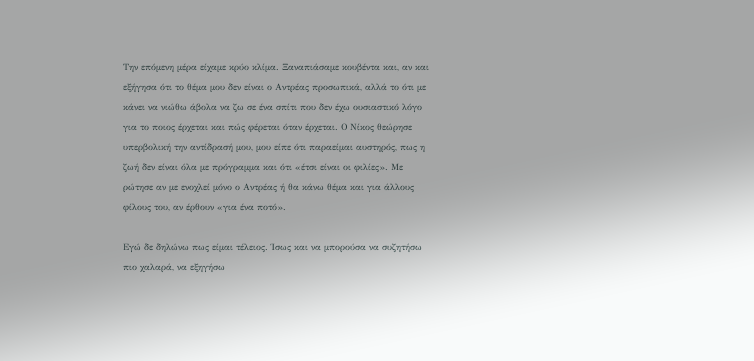Την επόμενη μέρα είχαμε κρύο κλίμα. Ξαναπιάσαμε κουβέντα και, αν και εξήγησα ότι το θέμα μου δεν είναι ο Αντρέας προσωπικά, αλλά το ότι με κάνει να νιώθω άβολα να ζω σε ένα σπίτι που δεν έχω ουσιαστικό λόγο για το ποιος έρχεται και πώς φέρεται όταν έρχεται. Ο Νίκος θεώρησε υπερβολική την αντίδρασή μου, μου είπε ότι παραείμαι αυστηρός, πως η ζωή δεν είναι όλα με πρόγραμμα και ότι «έτσι είναι οι φιλίες». Με ρώτησε αν με ενοχλεί μόνο ο Αντρέας ή θα κάνω θέμα και για άλλους φίλους του, αν έρθουν «για ένα ποτό».

Εγώ δε δηλώνω πως είμαι τέλειος. Ίσως και να μπορούσα να συζητήσω πιο χαλαρά, να εξηγήσω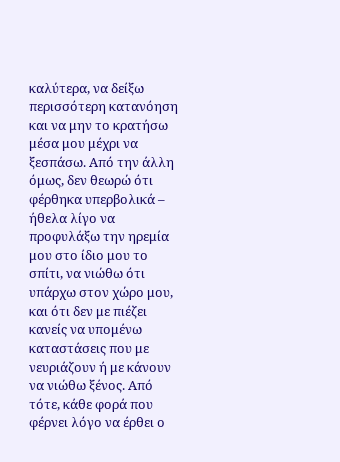καλύτερα, να δείξω περισσότερη κατανόηση και να μην το κρατήσω μέσα μου μέχρι να ξεσπάσω. Από την άλλη όμως, δεν θεωρώ ότι φέρθηκα υπερβολικά – ήθελα λίγο να προφυλάξω την ηρεμία μου στο ίδιο μου το σπίτι, να νιώθω ότι υπάρχω στον χώρο μου, και ότι δεν με πιέζει κανείς να υπομένω καταστάσεις που με νευριάζουν ή με κάνουν να νιώθω ξένος. Από τότε, κάθε φορά που φέρνει λόγο να έρθει ο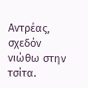Αντρέας, σχεδόν νιώθω στην τσίτα.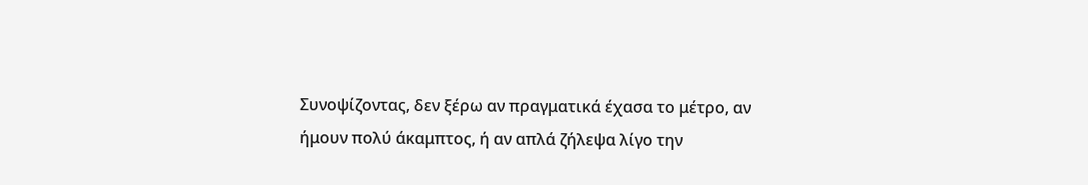Συνοψίζοντας, δεν ξέρω αν πραγματικά έχασα το μέτρο, αν ήμουν πολύ άκαμπτος, ή αν απλά ζήλεψα λίγο την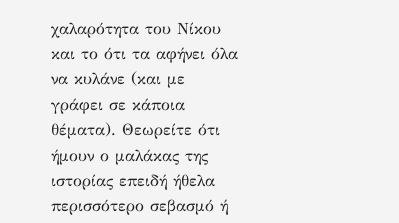χαλαρότητα του Νίκου και το ότι τα αφήνει όλα να κυλάνε (και με γράφει σε κάποια θέματα). Θεωρείτε ότι ήμουν ο μαλάκας της ιστορίας επειδή ήθελα περισσότερο σεβασμό ή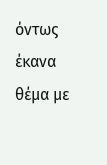όντως έκανα θέμα με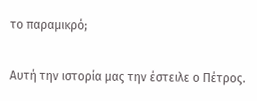το παραμικρό;

Αυτή την ιστορία μας την έστειλε ο Πέτρος.